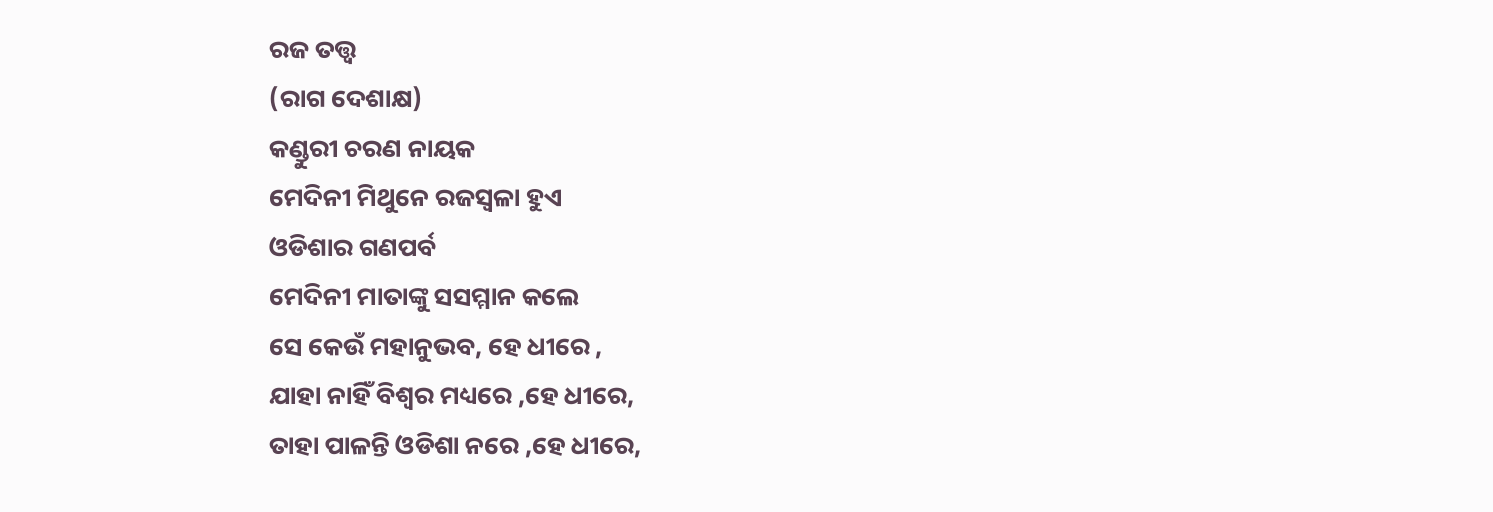ରଜ ତତ୍ତ୍ୱ
(ରାଗ ଦେଶାକ୍ଷ)
କଣ୍ଡୁରୀ ଚରଣ ନାୟକ
ମେଦିନୀ ମିଥୁନେ ରଜସ୍ବଳା ହୁଏ
ଓଡିଶାର ଗଣପର୍ବ
ମେଦିନୀ ମାତାଙ୍କୁ ସସମ୍ମାନ କଲେ
ସେ କେଉଁ ମହାନୁଭବ, ହେ ଧୀରେ ,
ଯାହା ନାହିଁ ବିଶ୍ୱର ମଧ୍ୟରେ ,ହେ ଧୀରେ,
ତାହା ପାଳନ୍ତି ଓଡିଶା ନରେ ,ହେ ଧୀରେ,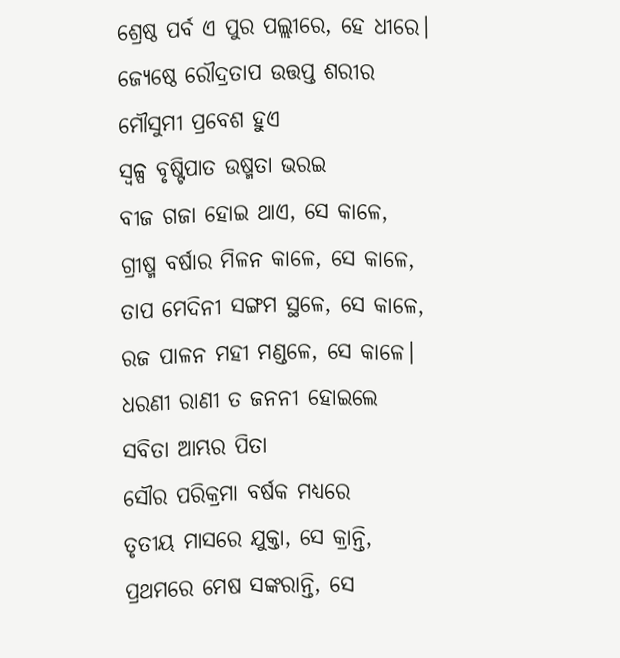ଶ୍ରେଷ୍ଠ ପର୍ବ ଏ ପୁର ପଲ୍ଲୀରେ, ହେ ଧୀରେ।
ଜ୍ଯେଷ୍ଠେ ରୌଦ୍ରତାପ ଉତ୍ତପ୍ତ ଶରୀର
ମୌସୁମୀ ପ୍ରବେଶ ହୁଏ
ସ୍ୱଳ୍ପ ବୃଷ୍ଟିପାତ ଉଷ୍ମତା ଭରଇ
ବୀଜ ଗଜା ହୋଇ ଥାଏ, ସେ କାଳେ,
ଗ୍ରୀଷ୍ମ ବର୍ଷାର ମିଳନ କାଳେ, ସେ କାଳେ,
ତାପ ମେଦିନୀ ସଙ୍ଗମ ସ୍ଥଳେ, ସେ କାଳେ,
ରଜ ପାଳନ ମହୀ ମଣ୍ଡଳେ, ସେ କାଳେ।
ଧରଣୀ ରାଣୀ ତ ଜନନୀ ହୋଇଲେ
ସବିତା ଆମ୍ଭର ପିତା
ସୌର ପରିକ୍ରମା ବର୍ଷକ ମଧ୍ୟରେ
ତୃତୀୟ ମାସରେ ଯୁକ୍ତା, ସେ କ୍ରାନ୍ତି,
ପ୍ରଥମରେ ମେଷ ସଙ୍କରାନ୍ତି, ସେ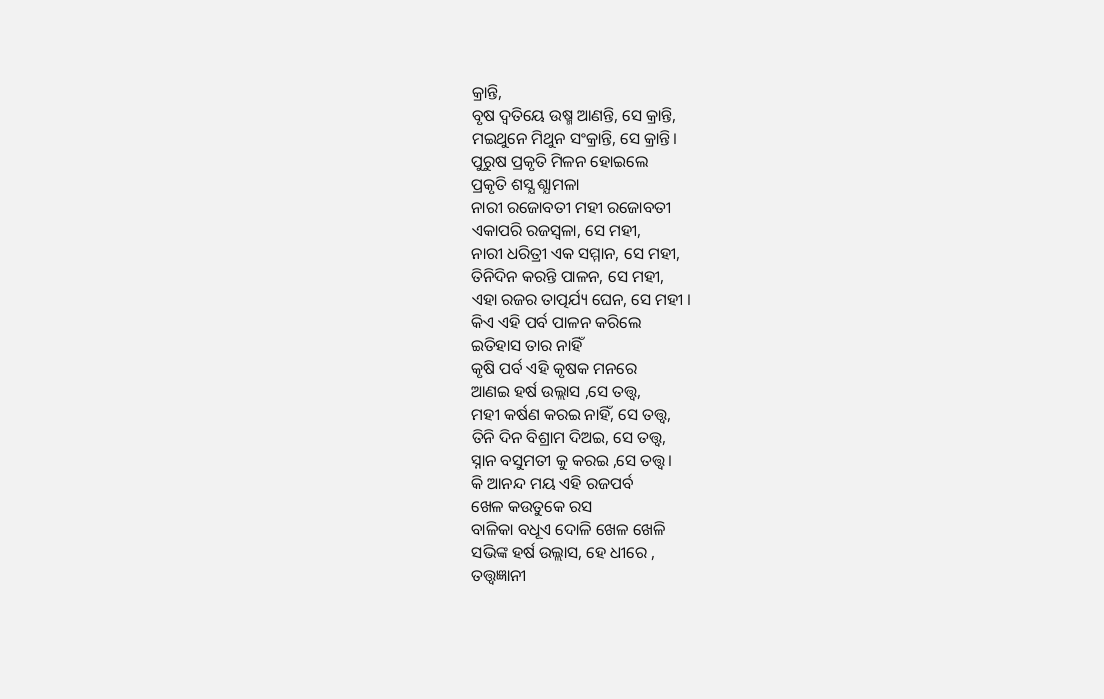କ୍ରାନ୍ତି,
ବୃଷ ଦ୍ୱତିୟେ ଉଷ୍ମ ଆଣନ୍ତି, ସେ କ୍ରାନ୍ତି,
ମଇଥୁନେ ମିଥୁନ ସଂକ୍ରାନ୍ତି, ସେ କ୍ରାନ୍ତି।
ପୁରୁଷ ପ୍ରକୃତି ମିଳନ ହୋଇଲେ
ପ୍ରକୃତି ଶସ୍ଯ ଶ୍ଯାମଳା
ନାରୀ ରଜୋବତୀ ମହୀ ରଜୋବତୀ
ଏକାପରି ରଜସ୍ବଳା, ସେ ମହୀ,
ନାରୀ ଧରିତ୍ରୀ ଏକ ସମ୍ମାନ, ସେ ମହୀ,
ତିନିଦିନ କରନ୍ତି ପାଳନ, ସେ ମହୀ,
ଏହା ରଜର ତାତ୍ପର୍ଯ୍ୟ ଘେନ, ସେ ମହୀ ।
କିଏ ଏହି ପର୍ବ ପାଳନ କରିଲେ
ଇତିହାସ ତାର ନାହିଁ
କୃଷି ପର୍ବ ଏହି କୃଷକ ମନରେ
ଆଣଇ ହର୍ଷ ଉଲ୍ଲାସ ,ସେ ତତ୍ତ୍ଵ,
ମହୀ କର୍ଷଣ କରଇ ନାହିଁ, ସେ ତତ୍ତ୍ଵ,
ତିନି ଦିନ ବିଶ୍ରାମ ଦିଅଇ, ସେ ତତ୍ତ୍ଵ,
ସ୍ନାନ ବସୁମତୀ କୁ କରଇ ,ସେ ତତ୍ତ୍ଵ।
କି ଆନନ୍ଦ ମୟ ଏହି ରଜପର୍ବ
ଖେଳ କଉତୁକେ ରସ
ବାଳିକା ବଧୂଏ ଦୋଳି ଖେଳ ଖେଳି
ସଭିଙ୍କ ହର୍ଷ ଉଲ୍ଲାସ, ହେ ଧୀରେ ,
ତତ୍ତ୍ୱଜ୍ଞାନୀ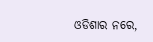ଓଡିଶାର ନରେ,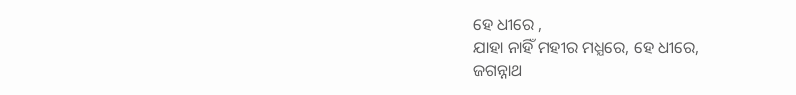ହେ ଧୀରେ ,
ଯାହା ନାହିଁ ମହୀର ମଧ୍ଯରେ, ହେ ଧୀରେ,
ଜଗନ୍ନାଥ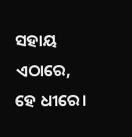ସହାୟ ଏଠାରେ, ହେ ଧୀରେ।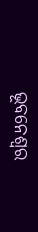ଭୂବନେଶ୍ବର